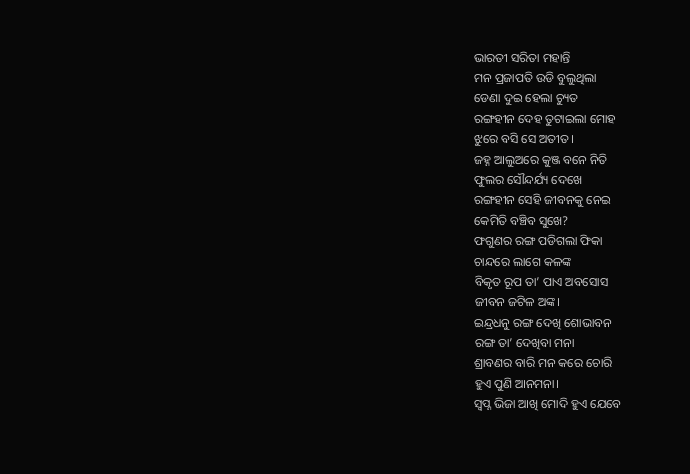ଭାରତୀ ସରିତା ମହାନ୍ତି
ମନ ପ୍ରଜାପତି ଉଡି ବୁଲୁଥିଲା
ଡେଣା ଦୁଇ ହେଲା ଚ୍ୟୁତ
ରଙ୍ଗହୀନ ଦେହ ତୁଟାଇଲା ମୋହ
ଝୁରେ ବସି ସେ ଅତୀତ।
ଜହ୍ନ ଆଲୁଅରେ କୁଞ୍ଜ ବନେ ନିତି
ଫୁଲର ସୌନ୍ଦର୍ଯ୍ୟ ଦେଖେ
ରଙ୍ଗହୀନ ସେହି ଜୀବନକୁ ନେଇ
କେମିତି ବଞ୍ଚିବ ସୁଖେ?
ଫଗୁଣର ରଙ୍ଗ ପଡିଗଲା ଫିକା
ଚାନ୍ଦରେ ଲାଗେ କଳଙ୍କ
ବିକୃତ ରୂପ ତା’ ପାଏ ଅବସୋସ
ଜୀବନ ଜଟିଳ ଅଙ୍କ।
ଇନ୍ଦ୍ରଧନୁ ରଙ୍ଗ ଦେଖି ଶୋଭାବନ
ରଙ୍ଗ ତା’ ଦେଖିବା ମନା
ଶ୍ରାବଣର ବାରି ମନ କରେ ଚୋରି
ହୁଏ ପୁଣି ଆନମନା।
ସ୍ଵପ୍ନ ଭିଜା ଆଖି ମୋଦି ହୁଏ ଯେବେ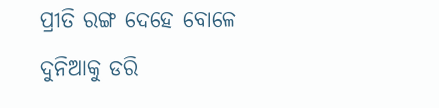ପ୍ରୀତି ରଙ୍ଗ ଦେହେ ବୋଳେ
ଦୁନିଆକୁ ଡରି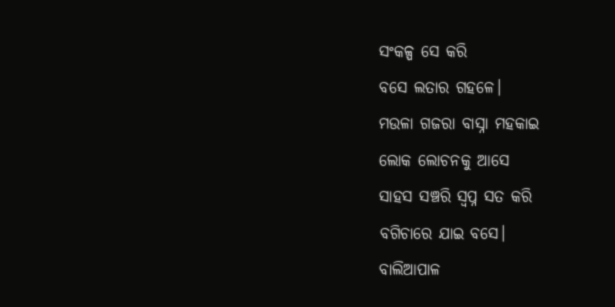ସଂକଳ୍ପ ସେ କରି
ବସେ ଲତାର ଗହଳେ।
ମଉଳା ଗଜରା ବାସ୍ନା ମହକାଇ
ଲୋକ ଲୋଚନକୁ ଆସେ
ସାହସ ସଞ୍ଚରି ସ୍ଵପ୍ନ ସତ କରି
ବଗିଚାରେ ଯାଇ ବସେ।
ବାଲିଆପାଳ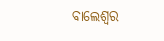ବାଲେଶ୍ୱର